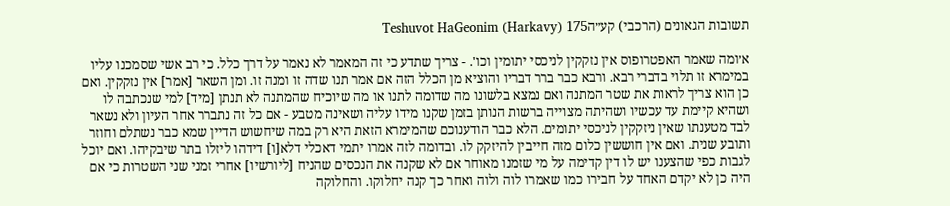תשובות הגאונים (הרכבי) קע״הTeshuvot HaGeonim (Harkavy) 175

א׳ומה שאמר האפטרופוס אין נזקקין לניכסי יתומין וכו'. - צריך שתדע כי זה המאמר לא נאמר על דרך כלל. כי רב אשי שסמכנו עליו במימרא זו תלוי בדברי רבא. ורבא כבר ברר דבריו והוציא מן הכלל הזה אם אמר תנו שדה זו ומנה זו. ומן השאר [אמר] אין נזקקין. ואם כן הוא צריך לראות את שטר המתנה ואם נמצא בלשונו מה שדומה לתנו או מה שיוכיח שהמתנה לא תנתן [מיד] למי שנכתבה לו ושהיא קיימת עד עכשיו ושהיתה מצוייה ברשות הנותן בזמן שקנו מידו עליה ושאינה מטבע - אם כל זה נתברר אחר העיון ולא נשאר לבד מטענתו שאין ניזקקין לניכסי יתומים. הלא כבר הודענוכם שהמימרא הזאת היא רק במה שיחשוש הדיין שמא כבר נשתלם וחוזר ותובע שנית. ואם אין חוששין כלום מזה חייבין להיזקק לו. ובדומה לזה אמרו יתמי דאכלי דלא[ו] דידהו ליזלו בתר שיבקיהו. ואם יוכל לגבות כפי שהצענו יש לו דין קדימה על מי שזמנו מאוחר אם לא שקנה את הנכסים שהניח [ליורשיו] אחרי זמני שני השטרות כי אם היה כן לא יקדם האחד על חבירו כמו שאמרו לוה ולוה ואחר כך קנה יחלוקו. והחלוקה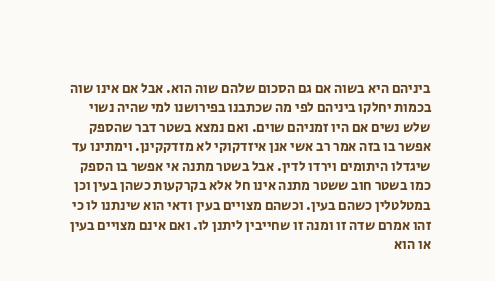ביניהם היא בשוה אם גם הסכום שלהם שוה הוא. אבל אם אינו שוה בכמות יחלקו ביניהם לפי מה שכתבנו בפירושנו למי שהיה נשוי שלש נשים אם היו זמניהם שוים. ואם נמצא בשטר דבר שהספק אפשר בו בזה אמר רב אשי אנן איזדקוקי לא מזדקקינן. וימתינו עד שיגדלו היתומים וירדו לדין. אבל בשטר מתנה אי אפשר בו הספק כמו בשטר חוב ששטר מתנה אינו חל אלא בקרקעות כשהן בעין וכן במטלטלין כשהם בעין. וכשהם מצויים בעין ודאי הוא שינתנו לו כי זהו אמרם שדה זו ומנה זו שחייבין ליתנן לו. ואם אינם מצויים בעין או הוא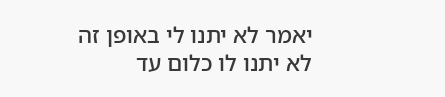יאמר לא יתנו לי באופן זה לא יתנו לו כלום עד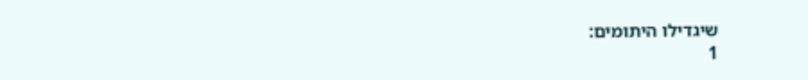שיגדילו היתומים:
1